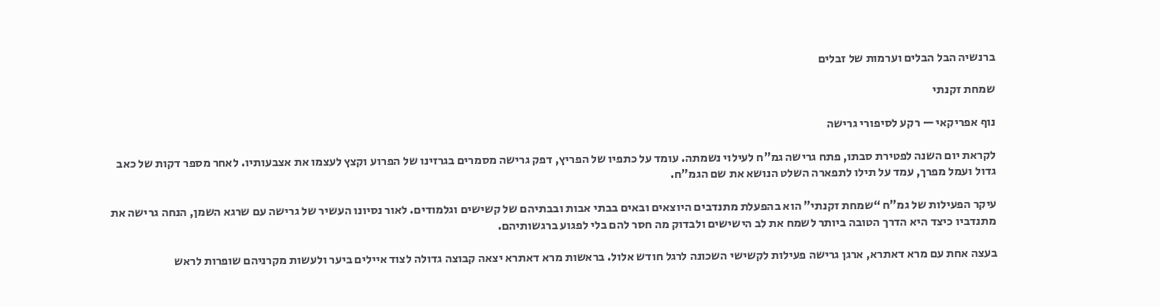ברנשיה הבל הבלים וערמות של זבלים

שמחת זקנתי

נוף אפריקאי — רקע לסיפורי גרישה

לקראת יום השנה לפטירת סבתו, פתח גרישה גמ”ח לעילוי נשמתה. עומד על כתפיו של הפריץ, דפק גרישה מסמרים בגרזינו של הפרוע וקצץ לעצמו את אצבעותיו. לאחר מספר דקות של כאב גדול ועמל מפרך, עמד על תילו לתפארה השלט הנושא את שם הגמ”ח.

עיקר הפעילות של גמ”ח “שמחת זקנתי” הוא בהפעלת מתנדבים היוצאים ובאים בבתי אבות ובבתיהם של קשישים וגלמודים. לאור נסיונו העשיר של גרישה עם שרגא השמן, הנחה גרישה את מתנדביו כיצד היא הדרך הטובה ביותר לשמח את לב הישישים ולבדוק מה חסר להם בלי לפגוע ברגשותיהם.

בעצה אחת עם מרא דאתרא, ארגן גרישה פעילות לקשישי השכונה לרגל חודש אלול. בראשות מרא דאתרא יצאה קבוצה גדולה לצוד איילים ביער ולעשות מקרניהם שופרות לראש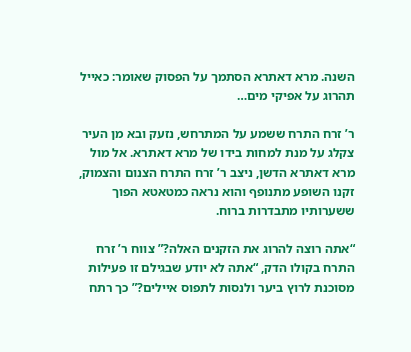השנה. מרא דאתרא הסתמך על הפסוק שאומר: כאייל תהרוג על אפיקי מים…

ר’ זרח התרח ששמע על המתרחש, נזעק ובא מן העיר צקלג על מנת למחות בידו של מרא דאתרא. אל מול מרא דאתרא הדשן, ניצב ר’ זרח התרח הצנום והצמוק, זקנו השופע מתנופף והוא נראה כמטאטא הפוך ששערותיו מתבדרות ברוח.

“אתה רוצה להרוג את הזקנים האלה?” צווח ר’ זרח התרח בקולו הדק, “אתה לא יודע שבגילם זו פעילות מסוכנת לרוץ ביער ולנסות לתפוס איילים?” כך רתח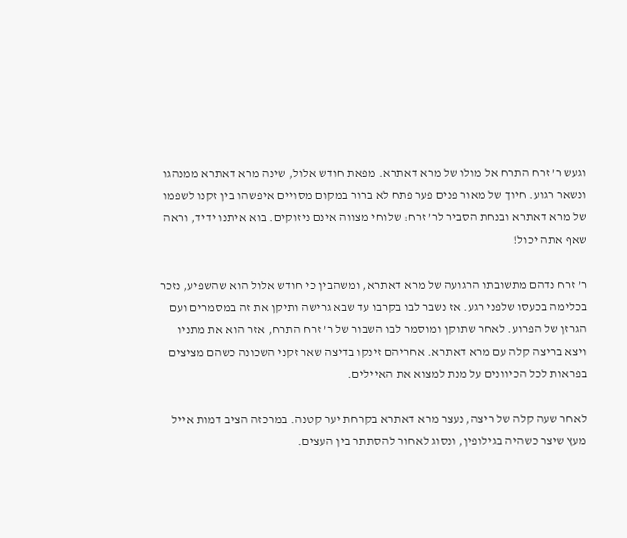וגעש ר’ זרח התרח אל מולו של מרא דאתרא. מפאת חודש אלול, שינה מרא דאתרא ממנהגו ונשאר רגוע. חיוך של מאור פנים פער פתח לא ברור במקום מסויים איפשהו בין זקנו לשפמו של מרא דאתרא ובנחת הסביר לר’ זרח: שלוחי מצווה אינם ניזוקים. בוא איתנו ידיד, וראה שאף אתה יכול!

ר’ זרח נדהם מתשובתו הרגועה של מרא דאתרא, ומשהבין כי חודש אלול הוא שהשפיע, נזכר בכלימה בכעסו שלפני רגע. אז נשבר לבו בקרבו עד שבא גרישה ותיקן את זה במסמרים ועם הגרזן של הפרוע. לאחר שתוקן ומוסמר לבו השבור של ר’ זרח התרח, אזר הוא את מתניו ויצא בריצה קלה עם מרא דאתרא. אחריהם זינקו בדיצה שאר זקני השכונה כשהם מציצים בפראות לכל הכיוונים על מנת למצוא את האיילים.

לאחר שעה קלה של ריצה, נעצר מרא דאתרא בקרחת יער קטנה. במרכזה הציב דמות אייל מעץ שיצר כשהיה בגילופין, ונסוג לאחור להסתתר בין העצים.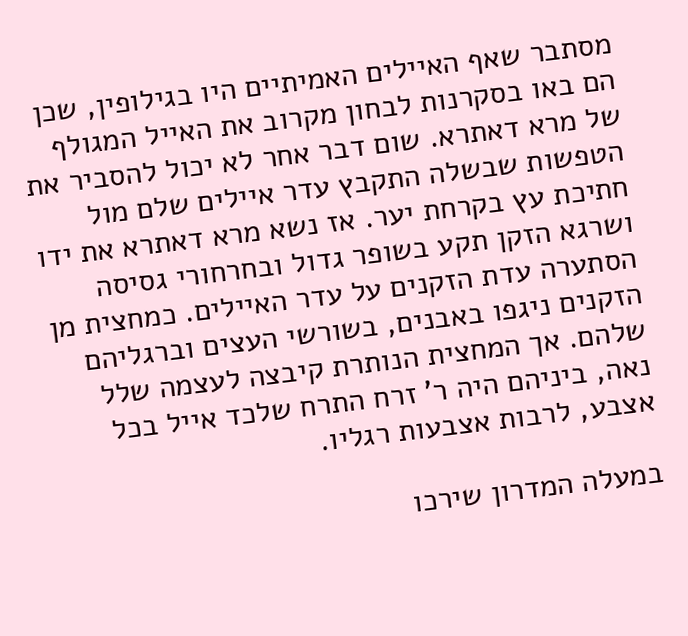מסתבר שאף האיילים האמיתיים היו בגילופין, שכן הם באו בסקרנות לבחון מקרוב את האייל המגולף של מרא דאתרא. שום דבר אחר לא יכול להסביר את הטפשות שבשלה התקבץ עדר איילים שלם מול חתיכת עץ בקרחת יער. אז נשא מרא דאתרא את ידו ושרגא הזקן תקע בשופר גדול ובחרחורי גסיסה הסתערה עדת הזקנים על עדר האיילים. כמחצית מן הזקנים ניגפו באבנים, בשורשי העצים וברגליהם שלהם. אך המחצית הנותרת קיבצה לעצמה שלל נאה, ביניהם היה ר’ זרח התרח שלכד אייל בכל אצבע, לרבות אצבעות רגליו.

במעלה המדרון שירכו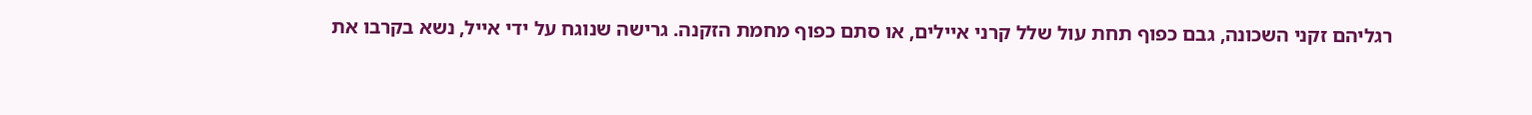רגליהם זקני השכונה, גבם כפוף תחת עול שלל קרני איילים, או סתם כפוף מחמת הזקנה. גרישה שנוגח על ידי אייל, נשא בקרבו את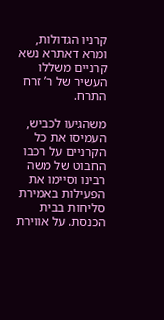קרניו הגדולות, ומרא דאתרא נשא קרניים משללו העשיר של ר’ זרח התרח.

משהגיעו לכביש, העמיסו את כל הקרניים על רכבו החבוט של משה רבינו וסיימו את הפעילות באמירת סליחות בבית הכנסת. על אווירת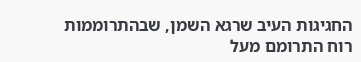החגיגות העיב שרגא השמן, שבהתרוממות רוח התרומם מעל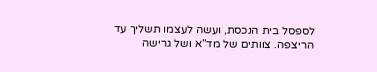לספסל בית הנכסת, ועשה לעצמו תשליך עד הריצפה. צוותים של מד”א ושל גרישה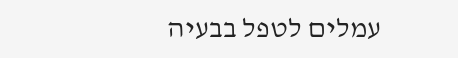עמלים לטפל בבעיה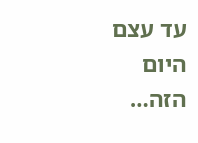עד עצם היום הזה…